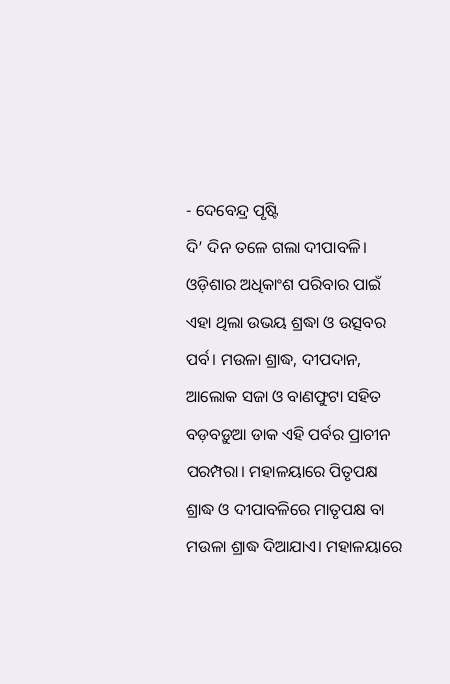- ଦେବେନ୍ଦ୍ର ପୃଷ୍ଟି
ଦି’ ଦିନ ତଳେ ଗଲା ଦୀପାବଳି। ଓଡ଼ିଶାର ଅଧିକାଂଶ ପରିବାର ପାଇଁ ଏହା ଥିଲା ଉଭୟ ଶ୍ରଦ୍ଧା ଓ ଉତ୍ସବର ପର୍ବ। ମଉଳା ଶ୍ରାଦ୍ଧ, ଦୀପଦାନ, ଆଲୋକ ସଜା ଓ ବାଣଫୁଟା ସହିତ ବଡ଼ବଡ଼ୁଆ ଡାକ ଏହି ପର୍ବର ପ୍ରାଚୀନ ପରମ୍ପରା। ମହାଳୟାରେ ପିତୃପକ୍ଷ ଶ୍ରାଦ୍ଧ ଓ ଦୀପାବଳିରେ ମାତୃପକ୍ଷ ବା ମଉଳା ଶ୍ରାଦ୍ଧ ଦିଆଯାଏ। ମହାଳୟାରେ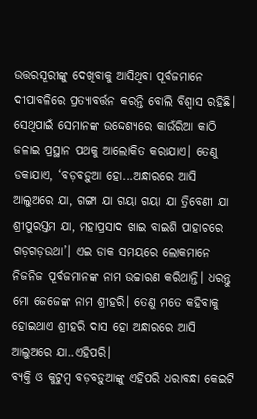ଉତ୍ତରସୂରୀଙ୍କୁ ଦେଖିବାକୁ ଆସିଥିବା ପୂର୍ବଜମାନେ ଦୀପାବଳିରେ ପ୍ରତ୍ୟାବର୍ତ୍ତନ କରନ୍ତି ବୋଲି ବିଶ୍ୱାସ ରହିଛି। ସେଥିପାଇଁ ସେମାନଙ୍କ ଉଦ୍ଦେଶ୍ୟରେ କାଉଁରିଆ କାଠି ଜଳାଇ ପ୍ରସ୍ଥାନ ପଥକୁ ଆଲୋକିତ କରାଯାଏ। ତେଣୁ ଡକାଯାଏ, ‘ବଡ଼ବଡ଼ୁଆ ହୋ...ଅନ୍ଧାରରେ ଆସି ଆଲୁଅରେ ଯା, ଗଙ୍ଗା ଯା ଗୟା ଗୟା ଯା ତ୍ରିବେଣୀ ଯା ଶ୍ରୀପୁରସ୍ତମ ଯା, ମହାପ୍ରସାଦ ଖାଇ ବାଇଶି ପାହାଚରେ ଗଡ଼ଗଡ଼ଉଥା’। ଏଇ ଡାକ ସମୟରେ ଲୋକମାନେ ନିଜନିଜ ପୂର୍ବଜମାନଙ୍କ ନାମ ଉଚ୍ଚାରଣ କରିଥାନ୍ତି। ଧରନ୍ତୁ ମୋ ଜେଜେଙ୍କ ନାମ ଶ୍ରୀହରି। ତେଣୁ ମତେ କହିବାକୁ ହୋଇଥାଏ ଶ୍ରୀହରି ଦାସ ହୋ ଅନ୍ଧାରରେ ଆସି ଆଲୁଅରେ ଯା..ଏହିପରି।
ବ୍ୟକ୍ତି ଓ କୁଟୁମ୍ବ ବଡ଼ବଡ଼ୁଆଙ୍କୁ ଏହିପରି ଧରାବନ୍ଧା କେଇଟି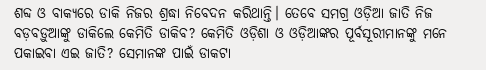ଶବ୍ଦ ଓ ବାକ୍ୟରେ ଡାକି ନିଜର ଶ୍ରଦ୍ଧା ନିବେଦନ କରିଥାନ୍ତି। ତେବେ ସମଗ୍ର ଓଡ଼ିଆ ଜାତି ନିଜ ବଡ଼ବଡ଼ୁଆଙ୍କୁ ଡାକିଲେ କେମିତି ଡାକିବ? କେମିତି ଓଡ଼ିଶା ଓ ଓଡ଼ିଆଙ୍କର ପୂର୍ବସୂରୀମାନଙ୍କୁ ମନେ ପକାଇବା ଏଇ ଜାତି? ସେମାନଙ୍କ ପାଇଁ ଡାକଟା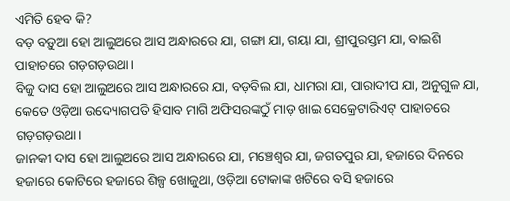ଏମିତି ହେବ କି?
ବଡ଼ ବଡ଼ୁଆ ହୋ ଆଲୁଅରେ ଆସ ଅନ୍ଧାରରେ ଯା, ଗଙ୍ଗା ଯା, ଗୟା ଯା, ଶ୍ରୀପୁରସ୍ତମ ଯା, ବାଇଶି ପାହାଚରେ ଗଡ଼ଗଡ଼ଉଥା।
ବିଜୁ ଦାସ ହୋ ଆଲୁଅରେ ଆସ ଅନ୍ଧାରରେ ଯା, ବଡ଼ବିଲ ଯା, ଧାମରା ଯା, ପାରାଦୀପ ଯା, ଅନୁଗୁଳ ଯା, କେତେ ଓଡ଼ିଆ ଉଦ୍ୟୋଗପତି ହିସାବ ମାଗି ଅଫିସରଙ୍କଠୁଁ ମାଡ଼ ଖାଇ ସେକ୍ରେଟାରିଏଟ୍ ପାହାଚରେ ଗଡ଼ଗଡ଼ଉଥା।
ଜାନକୀ ଦାସ ହୋ ଆଲୁଅରେ ଆସ ଅନ୍ଧାରରେ ଯା, ମଞ୍ଚେଶ୍ୱର ଯା, ଜଗତପୁର ଯା, ହଜାରେ ଦିନରେ ହଜାରେ କୋଟିରେ ହଜାରେ ଶିଳ୍ପ ଖୋଜୁଥା, ଓଡ଼ିଆ ଟୋକାଙ୍କ ଖଟିରେ ବସି ହଜାରେ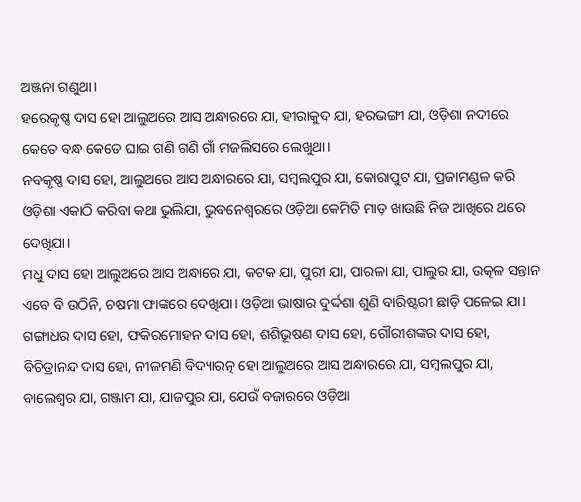ଅଞ୍ଜନା ଗଣୁଥା।
ହରେକୃଷ୍ଣ ଦାସ ହୋ ଆଲୁଅରେ ଆସ ଅନ୍ଧାରରେ ଯା, ହୀରାକୁଦ ଯା, ହରଭଙ୍ଗୀ ଯା, ଓଡ଼ିଶା ନଦୀରେ କେତେ ବନ୍ଧ କେତେ ଘାଇ ଗଣି ଗଣି ଗାଁ ମଜଲିସରେ ଲେଖୁଥା।
ନବକୃଷ୍ଣ ଦାସ ହୋ, ଆଲୁଅରେ ଆସ ଅନ୍ଧାରରେ ଯା, ସମ୍ବଲପୁର ଯା, କୋରାପୁଟ ଯା, ପ୍ରଜାମଣ୍ଡଳ କରି ଓଡ଼ିଶା ଏକାଠି କରିବା କଥା ଭୁଲିଯା, ଭୁବନେଶ୍ୱରରେ ଓଡ଼ିଆ କେମିତି ମାଡ଼ ଖାଉଛି ନିଜ ଆଖିରେ ଥରେ ଦେଖିଯା।
ମଧୁ ଦାସ ହୋ ଆଲୁଅରେ ଆସ ଅନ୍ଧାରେ ଯା, କଟକ ଯା, ପୁରୀ ଯା, ପାରଳା ଯା, ପାଲୁର ଯା, ଉତ୍କଳ ସନ୍ତାନ ଏବେ ବି ଉଠିନି, ଚଷମା ଫାଙ୍କରେ ଦେଖିଯା। ଓଡ଼ିଆ ଭାଷାର ଦୁର୍ଦ୍ଦଶା ଶୁଣି ବାରିଷ୍ଟରୀ ଛାଡ଼ି ପଳେଇ ଯା।
ଗଙ୍ଗାଧର ଦାସ ହୋ, ଫକିରମୋହନ ଦାସ ହୋ, ଶଶିଭୂଷଣ ଦାସ ହୋ, ଗୌରୀଶଙ୍କର ଦାସ ହୋ, ବିଚିତ୍ରାନନ୍ଦ ଦାସ ହୋ, ନୀଳମଣି ବିଦ୍ୟାରତ୍ନ ହୋ ଆଲୁଅରେ ଆସ ଅନ୍ଧାରରେ ଯା, ସମ୍ବଲପୁର ଯା, ବାଲେଶ୍ୱର ଯା, ଗଞ୍ଜାମ ଯା, ଯାଜପୁର ଯା, ଯେଉଁ ବଜାରରେ ଓଡ଼ିଆ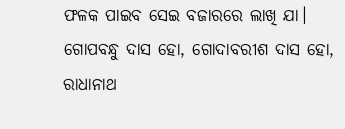ଫଳକ ପାଇବ ସେଇ ବଜାରରେ ଲାଖି ଯା।
ଗୋପବନ୍ଧୁ ଦାସ ହୋ, ଗୋଦାବରୀଶ ଦାସ ହୋ, ରାଧାନାଥ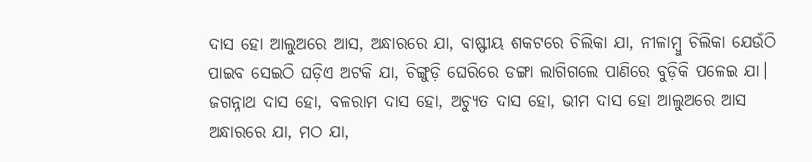ଦାସ ହୋ ଆଲୁଅରେ ଆସ, ଅନ୍ଧାରରେ ଯା, ବାଷ୍ଫୀୟ ଶକଟରେ ଚିଲିକା ଯା, ନୀଳାମ୍ବୁ ଚିଲିକା ଯେଉଁଠି ପାଇବ ସେଇଠି ଘଡ଼ିଏ ଅଟକି ଯା, ଚିଙ୍ଗୁଡ଼ି ଘେରିରେ ଡଙ୍ଗା ଲାଗିଗଲେ ପାଣିରେ ବୁଡ଼ିକି ପଳେଇ ଯା।
ଜଗନ୍ନାଥ ଦାସ ହୋ, ବଳରାମ ଦାସ ହୋ, ଅଚ୍ୟୁତ ଦାସ ହୋ, ଭୀମ ଦାସ ହୋ ଆଲୁଅରେ ଆସ ଅନ୍ଧାରରେ ଯା, ମଠ ଯା,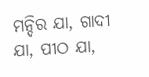ମନ୍ଦିର ଯା, ଗାଦୀ ଯା, ପୀଠ ଯା,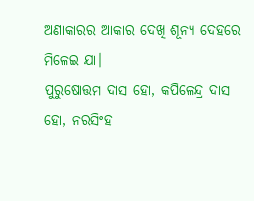ଅଣାକାରର ଆକାର ଦେଖି ଶୂନ୍ୟ ଦେହରେ ମିଳେଇ ଯା।
ପୁରୁଷୋତ୍ତମ ଦାସ ହୋ, କପିଳେନ୍ଦ୍ର ଦାସ ହୋ, ନରସିଂହ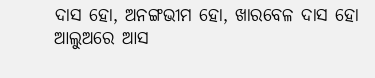ଦାସ ହୋ, ଅନଙ୍ଗଭୀମ ହୋ, ଖାରବେଳ ଦାସ ହୋ ଆଲୁଅରେ ଆସ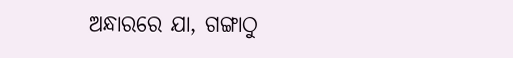ଅନ୍ଧାରରେ ଯା, ଗଙ୍ଗାଠୁ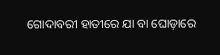ଗୋଦାବରୀ ହାତୀରେ ଯା ବା ଘୋଡ଼ାରେ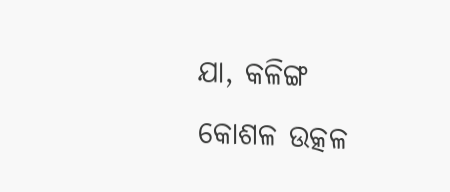ଯା, କଳିଙ୍ଗ କୋଶଳ ଉତ୍କଳ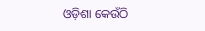ଓଡ଼ିଶା କେଉଁଠି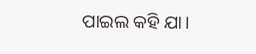ପାଇଲ କହି ଯା।